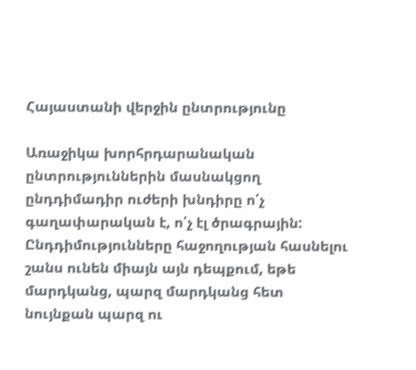Հայաստանի վերջին ընտրությունը

Առաջիկա խորհրդարանական ընտրություններին մասնակցող ընդդիմադիր ուժերի խնդիրը ո՛չ գաղափարական է, ո՛չ էլ ծրագրային: Ընդդիմությունները հաջողության հասնելու շանս ունեն միայն այն դեպքում, եթե մարդկանց, պարզ մարդկանց հետ նույնքան պարզ ու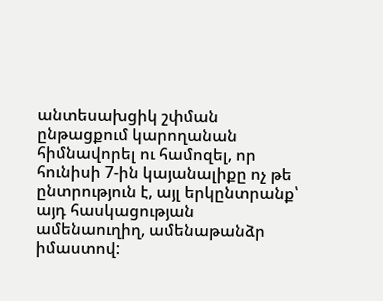անտեսախցիկ շփման ընթացքում կարողանան հիմնավորել ու համոզել, որ հունիսի 7-ին կայանալիքը ոչ թե ընտրություն է, այլ երկընտրանք՝ այդ հասկացության ամենաուղիղ, ամենաթանձր իմաստով: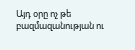Այդ օրը ոչ թե բազմազանության ու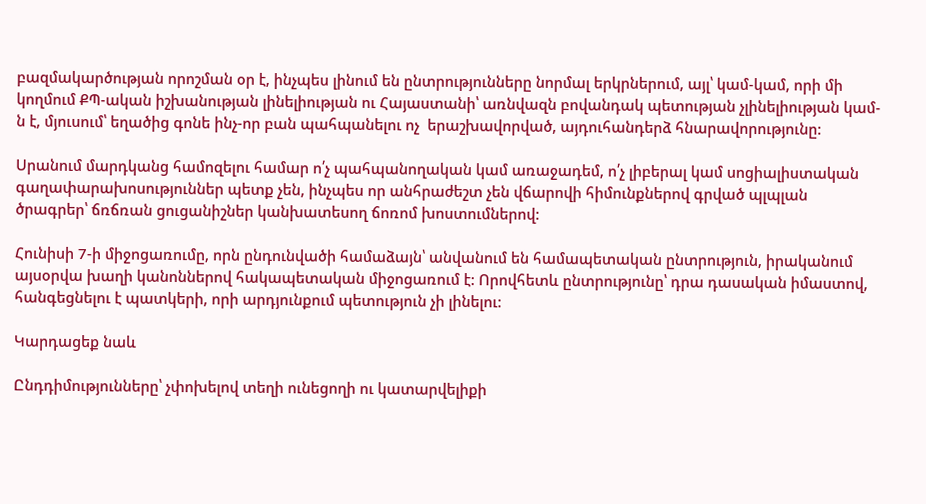բազմակարծության որոշման օր է, ինչպես լինում են ընտրությունները նորմալ երկրներում, այլ՝ կամ-կամ, որի մի կողմում ՔՊ-ական իշխանության լինելիության ու Հայաստանի՝ առնվազն բովանդակ պետության չլինելիության կամ-ն է, մյուսում՝ եղածից գոնե ինչ-որ բան պահպանելու ոչ  երաշխավորված, այդուհանդերձ հնարավորությունը:

Սրանում մարդկանց համոզելու համար ո՛չ պահպանողական կամ առաջադեմ, ո՛չ լիբերալ կամ սոցիալիստական գաղափարախոսություններ պետք չեն, ինչպես որ անհրաժեշտ չեն վճարովի հիմունքներով գրված պլպլան ծրագրեր՝ ճռճռան ցուցանիշներ կանխատեսող ճոռոմ խոստումներով:

Հունիսի 7-ի միջոցառումը, որն ընդունվածի համաձայն՝ անվանում են համապետական ընտրություն, իրականում այսօրվա խաղի կանոններով հակապետական միջոցառում է: Որովհետև ընտրությունը՝ դրա դասական իմաստով, հանգեցնելու է պատկերի, որի արդյունքում պետություն չի լինելու:

Կարդացեք նաև

Ընդդիմությունները՝ չփոխելով տեղի ունեցողի ու կատարվելիքի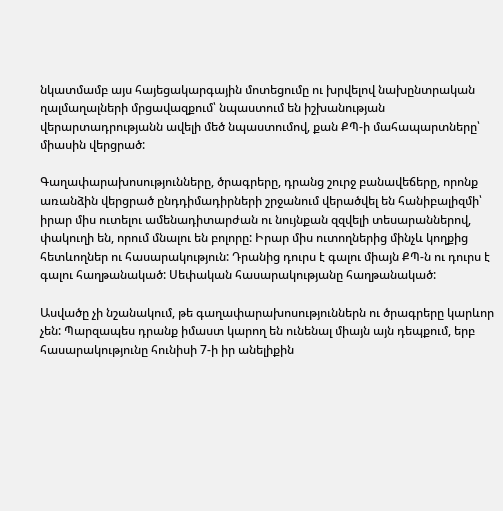նկատմամբ այս հայեցակարգային մոտեցումը ու խրվելով նախընտրական ղալմաղալների մրցավազքում՝ նպաստում են իշխանության վերարտադրությանն ավելի մեծ նպաստումով, քան ՔՊ-ի մահապարտները՝ միասին վերցրած:

Գաղափարախոսությունները, ծրագրերը, դրանց շուրջ բանավեճերը, որոնք առանձին վերցրած ընդդիմադիրների շրջանում վերածվել են հանիբալիզմի՝ իրար միս ուտելու ամենադիտարժան ու նույնքան զզվելի տեսարաններով, փակուղի են, որում մնալու են բոլորը: Իրար միս ուտողներից մինչև կողքից հետևողներ ու հասարակություն: Դրանից դուրս է գալու միայն ՔՊ-ն ու դուրս է գալու հաղթանակած: Սեփական հասարակությանը հաղթանակած:

Ասվածը չի նշանակում, թե գաղափարախոսություններն ու ծրագրերը կարևոր չեն: Պարզապես դրանք իմաստ կարող են ունենալ միայն այն դեպքում, երբ հասարակությունը հունիսի 7-ի իր անելիքին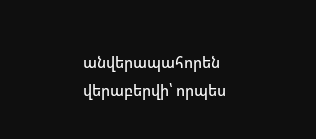անվերապահորեն վերաբերվի՝ որպես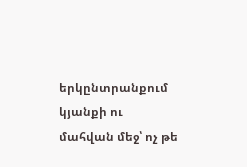երկընտրանքում կյանքի ու մահվան մեջ՝ ոչ թե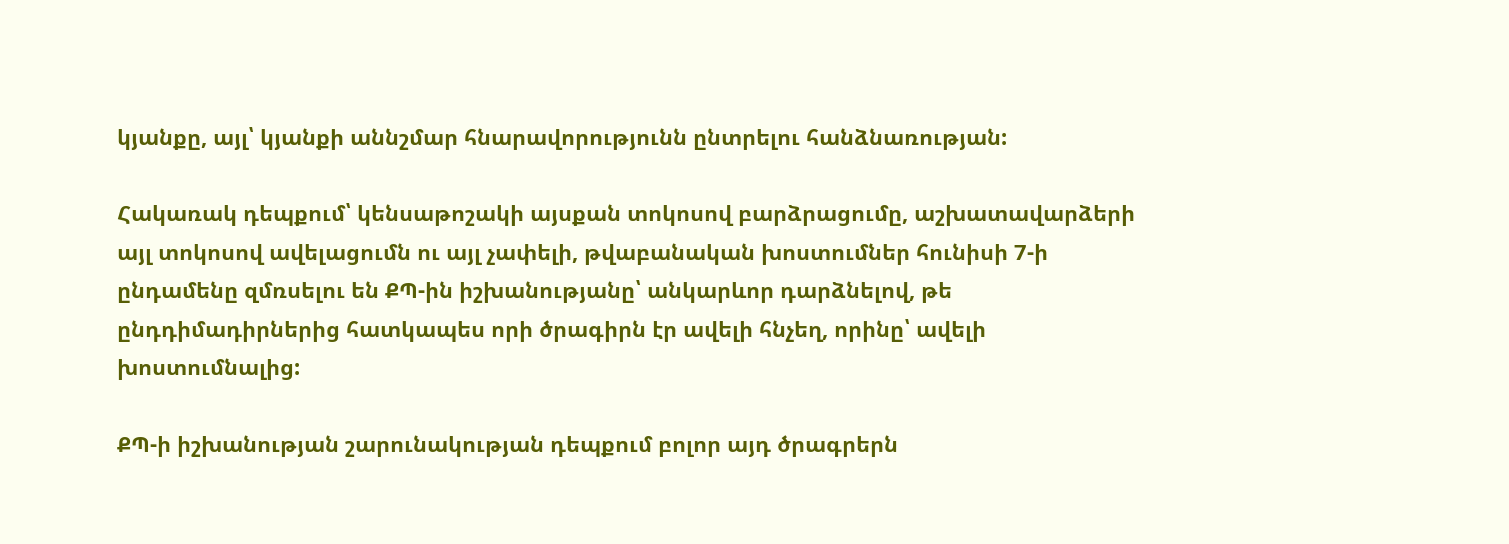կյանքը, այլ՝ կյանքի աննշմար հնարավորությունն ընտրելու հանձնառության:

Հակառակ դեպքում՝ կենսաթոշակի այսքան տոկոսով բարձրացումը, աշխատավարձերի այլ տոկոսով ավելացումն ու այլ չափելի, թվաբանական խոստումներ հունիսի 7-ի ընդամենը զմռսելու են ՔՊ-ին իշխանությանը՝ անկարևոր դարձնելով, թե ընդդիմադիրներից հատկապես որի ծրագիրն էր ավելի հնչեղ, որինը՝ ավելի խոստումնալից:

ՔՊ-ի իշխանության շարունակության դեպքում բոլոր այդ ծրագրերն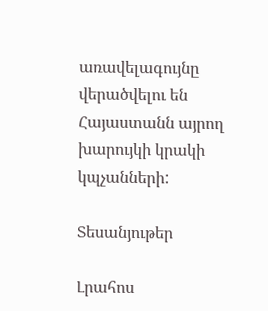առավելագույնը վերածվելու են Հայաստանն այրող խարույկի կրակի կպչանների:

Տեսանյութեր

Լրահոս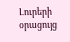Լուրերի օրացույց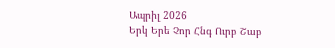Ապրիլ 2026
Երկ Երե Չոր Հնգ Ուրբ Շաբ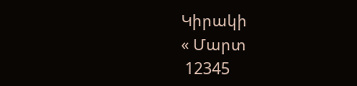Կիրակի
« Մարտ
 12345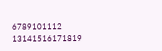6789101112
13141516171819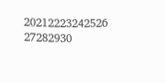20212223242526
27282930